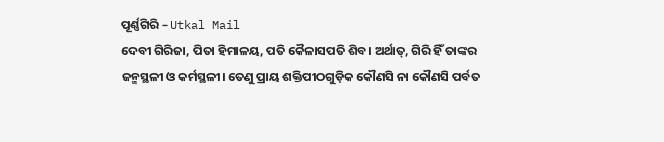ପୂର୍ଣ୍ଣଗିରି – Utkal Mail
ଦେବୀ ଗିରିଜା, ପିତା ହିମାଳୟ, ପତି କୈଳାସପତି ଶିବ। ଅର୍ଥାତ୍, ଗିରି ହିଁ ତାଙ୍କର ଜନ୍ମସ୍ଥଳୀ ଓ କର୍ମସ୍ଥଳୀ। ତେଣୁ ପ୍ରାୟ ଶକ୍ତିପୀଠଗୁଡ଼ିକ କୌଣସି ନା କୌଣସି ପର୍ବତ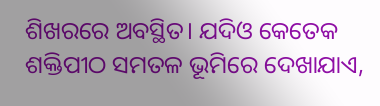ଶିଖରରେ ଅବସ୍ଥିତ। ଯଦିଓ କେତେକ ଶକ୍ତିପୀଠ ସମତଳ ଭୂମିରେ ଦେଖାଯାଏ,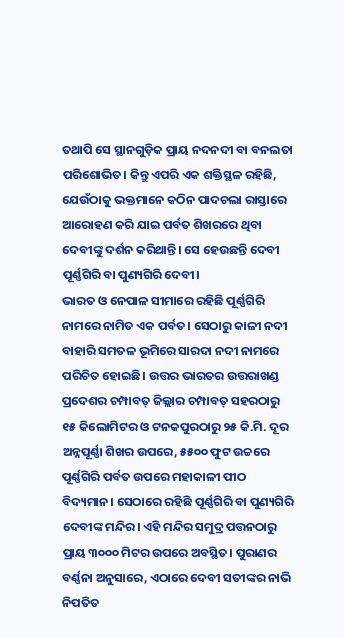ତଥାପି ସେ ସ୍ଥାନଗୁଡ଼ିକ ପ୍ରାୟ ନଦନଦୀ ବା ବନଲତା ପରିଶୋଭିତ। କିନ୍ତୁ ଏପରି ଏକ ଶକ୍ତିସ୍ଥଳ ରହିଛି, ଯେଉଁଠାକୁ ଭକ୍ତମାନେ କଠିନ ପାଦଚଲା ରାସ୍ତାରେ ଆରୋହଣ କରି ଯାଇ ପର୍ବତ ଶିଖରରେ ଥିବା ଦେବୀଙ୍କୁ ଦର୍ଶନ କରିଥାନ୍ତି। ସେ ହେଉଛନ୍ତି ଦେବୀ ପୂର୍ଣ୍ଣଗିରି ବା ପୁଣ୍ୟଗିରି ଦେବୀ।
ଭାରତ ଓ ନେପାଳ ସୀମାରେ ରହିଛି ପୂର୍ଣ୍ଣଗିରି ନାମରେ ନାମିତ ଏକ ପର୍ବତ। ସେଠାରୁ କାଳୀ ନଦୀ ବାହାରି ସମତଳ ଭୂମିରେ ସାରଦା ନଦୀ ନାମରେ ପରିଚିତ ହୋଇଛି। ଉତ୍ତର ଭାରତର ଉତ୍ତରାଖଣ୍ଡ ପ୍ରଦେଶର ଚମ୍ପାବତ୍ ଜିଲ୍ଲାର ଚମ୍ପାବତ୍ ସହରଠାରୁ ୧୫ କିଲୋମିଟର ଓ ଟନକପୁରଠାରୁ ୨୫ କି.ମି. ଦୂର ଅନ୍ନପୂର୍ଣ୍ଣା ଶିଖର ଉପରେ, ୫୫୦୦ ଫୁଟ ଉଚ୍ଚରେ ପୂର୍ଣ୍ଣଗିରି ପର୍ବତ ଉପରେ ମହାକାଳୀ ପୀଠ ବିଦ୍ୟମାନ। ସେଠାରେ ରହିଛି ପୂର୍ଣ୍ଣଗିରି ବା ପୁଣ୍ୟଗିରି ଦେବୀଙ୍କ ମନ୍ଦିର। ଏହି ମନ୍ଦିର ସମୁଦ୍ର ପତ୍ତନଠାରୁ ପ୍ରାୟ ୩୦୦୦ ମିଟର ଉପରେ ଅବସ୍ଥିତ। ପୁରାଣର ବର୍ଣ୍ଣନା ଅନୁସାରେ, ଏଠାରେ ଦେବୀ ସତୀଙ୍କର ନାଭି ନିପତିତ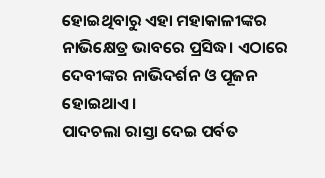ହୋଇଥିବାରୁ ଏହା ମହାକାଳୀଙ୍କର ନାଭିକ୍ଷେତ୍ର ଭାବରେ ପ୍ରସିଦ୍ଧ। ଏଠାରେ ଦେବୀଙ୍କର ନାଭିଦର୍ଶନ ଓ ପୂଜନ ହୋଇଥାଏ।
ପାଦଚଲା ରାସ୍ତା ଦେଇ ପର୍ବତ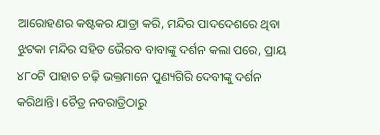ଆରୋହଣର କଷ୍ଟକର ଯାତ୍ରା କରି, ମନ୍ଦିର ପାଦଦେଶରେ ଥିବା ଝୁଟକା ମନ୍ଦିର ସହିତ ଭୈରବ ବାବାଙ୍କୁ ଦର୍ଶନ କଲା ପରେ, ପ୍ରାୟ ୪୮୦ଟି ପାହାଚ ଚଢ଼ି ଭକ୍ତମାନେ ପୁଣ୍ୟଗିରି ଦେବୀଙ୍କୁ ଦର୍ଶନ କରିଥାନ୍ତି। ଚୈତ୍ର ନବରାତ୍ରିଠାରୁ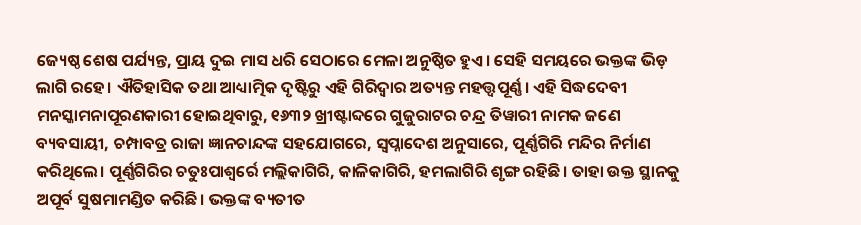ଜ୍ୟେଷ୍ଠ ଶେଷ ପର୍ଯ୍ୟନ୍ତ, ପ୍ରାୟ ଦୁଇ ମାସ ଧରି ସେଠାରେ ମେଳା ଅନୁଷ୍ଠିତ ହୁଏ। ସେହି ସମୟରେ ଭକ୍ତଙ୍କ ଭିଡ଼ ଲାଗି ରହେ। ଐତିହାସିକ ତଥା ଆଧ୍ୟାତ୍ମିକ ଦୃଷ୍ଟିରୁ ଏହି ଗିରିଦ୍ୱାର ଅତ୍ୟନ୍ତ ମହତ୍ତ୍ୱପୂର୍ଣ୍ଣ। ଏହି ସିଦ୍ଧଦେବୀ ମନସ୍କାମନାପୂରଣକାରୀ ହୋଇଥିବାରୁ, ୧୬୩୨ ଖ୍ରୀଷ୍ଟାବ୍ଦରେ ଗୁଜୁରାଟର ଚନ୍ଦ୍ର ତିୱାରୀ ନାମକ ଜଣେ ବ୍ୟବସାୟୀ, ଚମ୍ପାବତ୍ର ରାଜା ଜ୍ଞାନଚାନ୍ଦଙ୍କ ସହଯୋଗରେ, ସ୍ୱପ୍ନାଦେଶ ଅନୁସାରେ, ପୂର୍ଣ୍ଣଗିରି ମନ୍ଦିର ନିର୍ମାଣ କରିଥିଲେ। ପୂର୍ଣ୍ଣଗିରିର ଚତୁଃପାଶ୍ୱର୍ରେ ମଲ୍ଲିକାଗିରି, କାଳିକାଗିରି, ହମଲାଗିରି ଶୃଙ୍ଗ ରହିଛି। ତାହା ଉକ୍ତ ସ୍ଥାନକୁ ଅପୂର୍ବ ସୁଷମାମଣ୍ଡିତ କରିଛି। ଭକ୍ତଙ୍କ ବ୍ୟତୀତ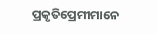ପ୍ରକୃତିପ୍ରେମୀମାନେ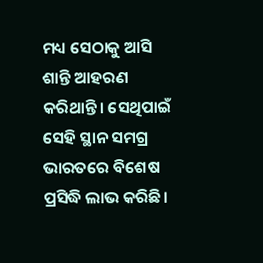ମଧ୍ୟ ସେଠାକୁ ଆସି ଶାନ୍ତି ଆହରଣ କରିଥାନ୍ତି। ସେଥିପାଇଁ ସେହି ସ୍ଥାନ ସମଗ୍ର ଭାରତରେ ବିଶେଷ ପ୍ରସିଦ୍ଧି ଲାଭ କରିଛି।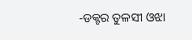-ଡକ୍ଟର ତୁଳସୀ ଓଝା